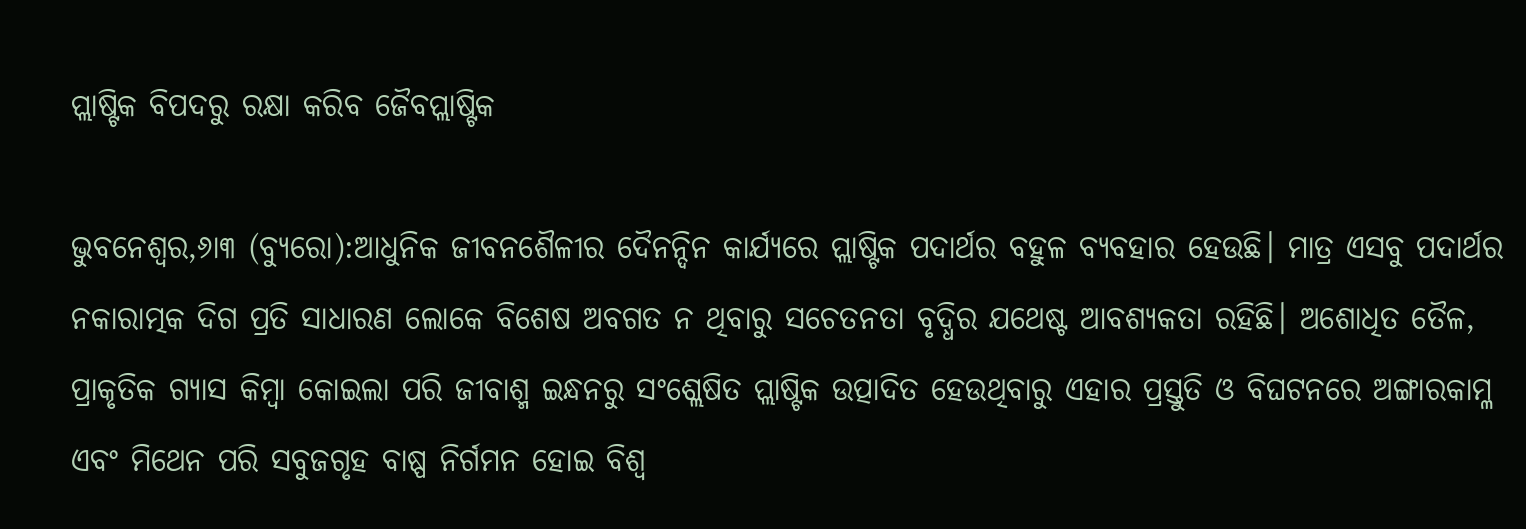ପ୍ଲାଷ୍ଟିକ ବିପଦରୁ ରକ୍ଷା କରିବ ଜୈବପ୍ଲାଷ୍ଟିକ

ଭୁବନେଶ୍ୱର,୬ା୩ (ବ୍ୟୁରୋ):ଆଧୁନିକ ଜୀବନଶୈଳୀର ଦୈନନ୍ଦିନ କାର୍ଯ୍ୟରେ ପ୍ଲାଷ୍ଟିକ ପଦାର୍ଥର ବହୁଳ ବ୍ୟବହାର ହେଉଛି। ମାତ୍ର ଏସବୁ ପଦାର୍ଥର ନକାରାତ୍ମକ ଦିଗ ପ୍ରତି ସାଧାରଣ ଲୋକେ ବିଶେଷ ଅବଗତ ନ ଥିବାରୁ ସଚେତନତା ବୃଦ୍ଧିର ଯଥେଷ୍ଟ ଆବଶ୍ୟକତା ରହିଛି। ଅଶୋଧିତ ତୈଳ, ପ୍ରାକୃତିକ ଗ୍ୟାସ କିମ୍ବା କୋଇଲା ପରି ଜୀବାଶ୍ମ ଇନ୍ଧନରୁ ସଂଶ୍ଲେଷିତ ପ୍ଲାଷ୍ଟିକ ଉତ୍ପାଦିତ ହେଉଥିବାରୁ ଏହାର ପ୍ରସ୍ତୁତି ଓ ବିଘଟନରେ ଅଙ୍ଗାରକାମ୍ଳ ଏବଂ ମିଥେନ ପରି ସବୁଜଗୃହ ବାଷ୍ପ ନିର୍ଗମନ ହୋଇ ବିଶ୍ୱ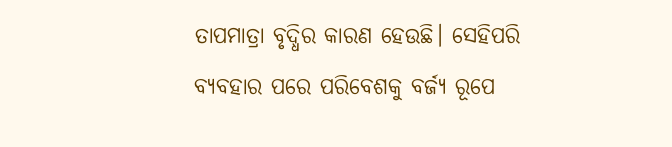ତାପମାତ୍ରା ବୃଦ୍ଧିର କାରଣ ହେଉଛି। ସେହିପରି ବ୍ୟବହାର ପରେ ପରିବେଶକୁ ବର୍ଜ୍ୟ ରୂପେ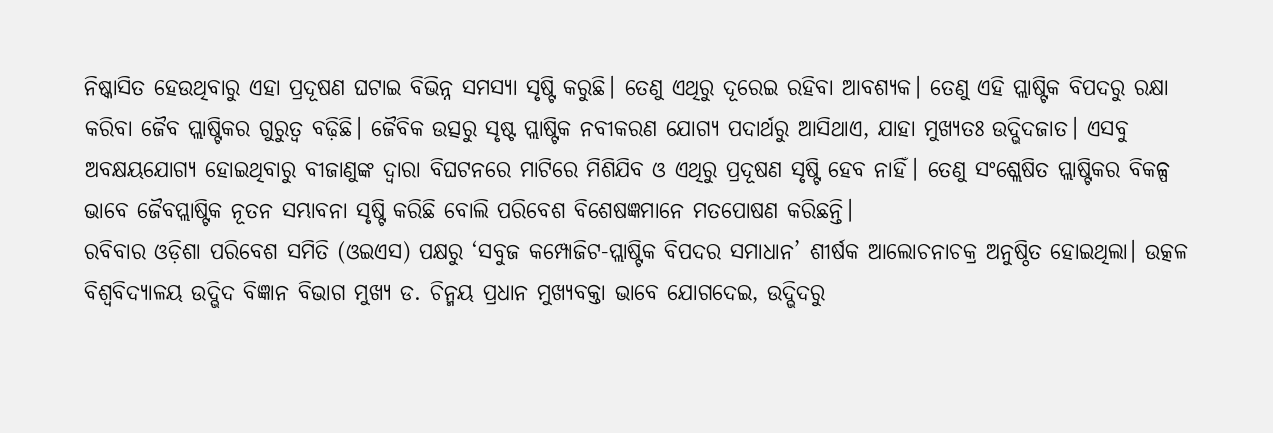ନିଷ୍କାସିତ ହେଉଥିବାରୁ ଏହା ପ୍ରଦୂଷଣ ଘଟାଇ ବିଭିନ୍ନ ସମସ୍ୟା ସୃଷ୍ଟି କରୁଛି। ତେଣୁ ଏଥିରୁ ଦୂରେଇ ରହିବା ଆବଶ୍ୟକ। ତେଣୁ ଏହି ପ୍ଲାଷ୍ଟିକ ବିପଦରୁ ରକ୍ଷା କରିବା ଜୈବ ପ୍ଲାଷ୍ଟିକର ଗୁରୁତ୍ୱ ବଢ଼ିଛି। ଜୈବିକ ଉତ୍ସରୁ ସୃଷ୍ଟ ପ୍ଲାଷ୍ଟିକ ନବୀକରଣ ଯୋଗ୍ୟ ପଦାର୍ଥରୁ ଆସିଥାଏ, ଯାହା ମୁଖ୍ୟତଃ ଉଦ୍ଭିଦଜାତ। ଏସବୁ ଅବକ୍ଷୟଯୋଗ୍ୟ ହୋଇଥିବାରୁ ବୀଜାଣୁଙ୍କ ଦ୍ୱାରା ବିଘଟନରେ ମାଟିରେ ମିଶିଯିବ ଓ ଏଥିରୁ ପ୍ରଦୂଷଣ ସୃଷ୍ଟି ହେବ ନାହିଁ। ତେଣୁ ସଂଶ୍ଲେଷିତ ପ୍ଲାଷ୍ଟିକର ବିକଳ୍ପ ଭାବେ ଜୈବପ୍ଲାଷ୍ଟିକ ନୂତନ ସମ୍ଭାବନା ସୃଷ୍ଟି କରିଛି ବୋଲି ପରିବେଶ ବିଶେଷଜ୍ଞମାନେ ମତପୋଷଣ କରିଛନ୍ତି।
ରବିବାର ଓଡ଼ିଶା ପରିବେଶ ସମିତି (ଓଇଏସ) ପକ୍ଷରୁ ‘ସବୁଜ କମ୍ପୋଜିଟ-ପ୍ଲାଷ୍ଟିକ ବିପଦର ସମାଧାନ’ ଶୀର୍ଷକ ଆଲୋଚନାଚକ୍ର ଅନୁଷ୍ଠିତ ହୋଇଥିଲା। ଉତ୍କଳ ବିଶ୍ୱବିଦ୍ୟାଳୟ ଉଦ୍ଭିଦ ବିଜ୍ଞାନ ବିଭାଗ ମୁଖ୍ୟ ଡ. ଚିନ୍ମୟ ପ୍ରଧାନ ମୁଖ୍ୟବକ୍ତା ଭାବେ ଯୋଗଦେଇ, ଉଦ୍ଭିଦରୁ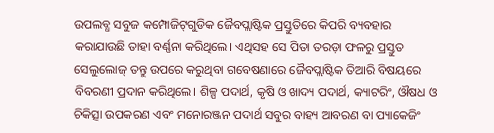ଉପଲବ୍ଧ ସବୁଜ କମ୍ପୋଜିଟ୍‌ଗୁଡିକ ଜୈବପ୍ଲାଷ୍ଟିକ ପ୍ରସ୍ତୁତିରେ କିପରି ବ୍ୟବହାର କରାଯାଉଛି ତାହା ବର୍ଣ୍ଣନା କରିଥିଲେ। ଏଥିସହ ସେ ପିତା ତରଡ଼ା ଫଳରୁ ପ୍ରସ୍ତୁତ ସେଲୁଲୋଜ୍‌ ତନ୍ତୁ ଉପରେ କରୁଥିବା ଗବେଷଣାରେ ଜୈବପ୍ଲାଷ୍ଟିକ ତିଆରି ବିଷୟରେ ବିବରଣୀ ପ୍ରଦାନ କରିଥିଲେ। ଶିଳ୍ପ ପଦାର୍ଥ, କୃଷି ଓ ଖାଦ୍ୟ ପଦାର୍ଥ, କ୍ୟାଟରିଂ, ଔଷଧ ଓ ଚିକିତ୍ସା ଉପକରଣ ଏବଂ ମନୋରଞ୍ଜନ ପଦାର୍ଥ ସବୁର ବାହ୍ୟ ଆବରଣ ବା ପ୍ୟାକେଜିଂ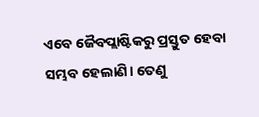ଏବେ ଜୈବପ୍ଲାଷ୍ଟିକରୁ ପ୍ରସ୍ତୁତ ହେବା ସମ୍ଭବ ହେଲାଣି। ତେଣୁ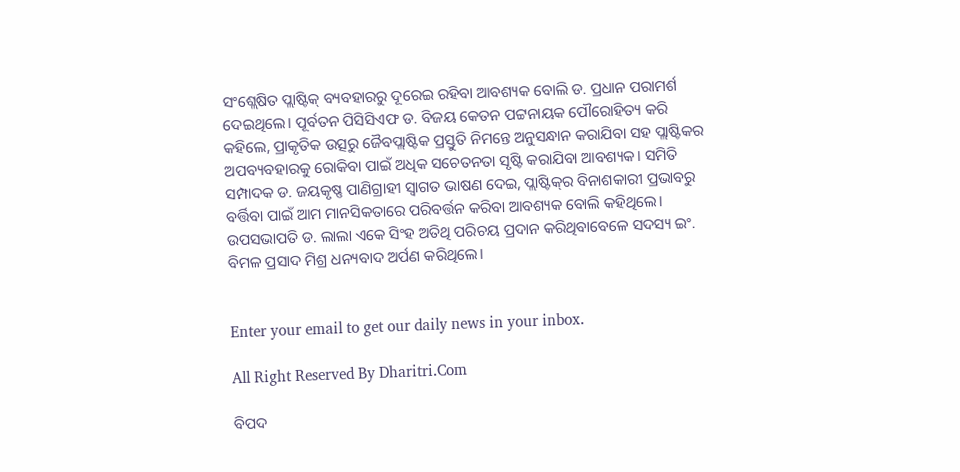ସଂଶ୍ଲେଷିତ ପ୍ଲାଷ୍ଟିକ୍‌ ବ୍ୟବହାରରୁ ଦୂରେଇ ରହିବା ଆବଶ୍ୟକ ବୋଲି ଡ. ପ୍ରଧାନ ପରାମର୍ଶ ଦେଇଥିଲେ। ପୂର୍ବତନ ପିସିସିଏଫ ଡ. ବିଜୟ କେତନ ପଟ୍ଟନାୟକ ପୌରୋହିତ୍ୟ କରି କହିଲେ, ପ୍ରାକୃତିକ ଉତ୍ସରୁ ଜୈବପ୍ଲାଷ୍ଟିକ ପ୍ରସ୍ତୁତି ନିମନ୍ତେ ଅନୁସନ୍ଧାନ କରାଯିବା ସହ ପ୍ଲାଷ୍ଟିକର ଅପବ୍ୟବହାରକୁ ରୋକିବା ପାଇଁ ଅଧିକ ସଚେତନତା ସୃଷ୍ଟି କରାଯିବା ଆବଶ୍ୟକ। ସମିତି ସମ୍ପାଦକ ଡ. ଜୟକୃଷ୍ଣ ପାଣିଗ୍ରାହୀ ସ୍ବାଗତ ଭାଷଣ ଦେଇ, ପ୍ଲାଷ୍ଟିକ୍‌ର ବିନାଶକାରୀ ପ୍ରଭାବରୁ ବର୍ତ୍ତିବା ପାଇଁ ଆମ ମାନସିକତାରେ ପରିବର୍ତ୍ତନ କରିବା ଆବଶ୍ୟକ ବୋଲି କହିଥିଲେ। ଉପସଭାପତି ଡ. ଲାଲା ଏକେ ସିଂହ ଅତିଥି ପରିଚୟ ପ୍ରଦାନ କରିଥିବାବେଳେ ସଦସ୍ୟ ଇଂ. ବିମଳ ପ୍ରସାଦ ମିଶ୍ର ଧନ୍ୟବାଦ ଅର୍ପଣ କରିଥିଲେ।


Enter your email to get our daily news in your inbox.

All Right Reserved By Dharitri.Com

ବିପଦ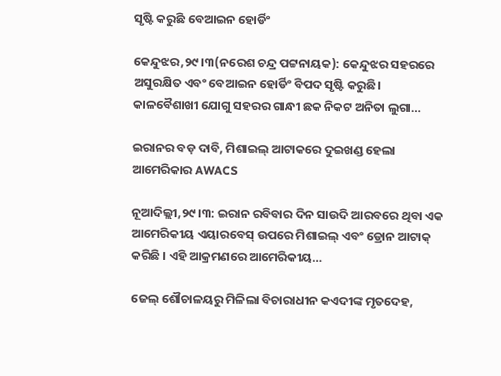ସୃଷ୍ଟି କରୁଛି ବେଆଇନ ହୋର୍ଡିଂ

କେନ୍ଦୁଝର,୨୯।୩(ନରେଶ ଚନ୍ଦ୍ର ପଟ୍ଟନାୟକ): କେନ୍ଦୁଝର ସହରରେ ଅସୁରକ୍ଷିତ ଏବଂ ବେଆଇନ ହୋର୍ଡିଂ ବିପଦ ସୃଷ୍ଟି କରୁଛି। କାଳବୈଶାଖୀ ଯୋଗୁ ସହରର ଗାନ୍ଧୀ ଛକ ନିକଟ ଅନିତା ଲୁଗା…

ଇରାନର ବଡ଼ ଦାବି, ମିଶାଇଲ୍ ଆଟାକରେ ଦୁଇଖଣ୍ଡ ହେଲା ଆମେରିକାର AWACS

ନୂଆଦିଲ୍ଲୀ,୨୯।୩: ଇରାନ ରବିବାର ଦିନ ସାଉଦି ଆରବରେ ଥିବା ଏକ ଆମେରିକୀୟ ଏୟାରବେସ୍ ଉପରେ ମିଶାଇଲ୍ ଏବଂ ଡ୍ରୋନ ଆଟାକ୍ କରିଛି । ଏହି ଆକ୍ରମଣରେ ଆମେରିକୀୟ…

ଜେଲ୍‌ ଶୌଚାଳୟରୁ ମିଳିଲା ବିଚାରାଧୀନ କଏଦୀଙ୍କ ମୃତଦେହ,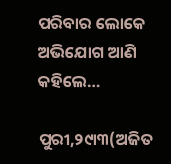ପରିବାର ଲୋକେ ଅଭିଯୋଗ ଆଣି କହିଲେ…

ପୁରୀ,୨୯ା୩(ଅଜିତ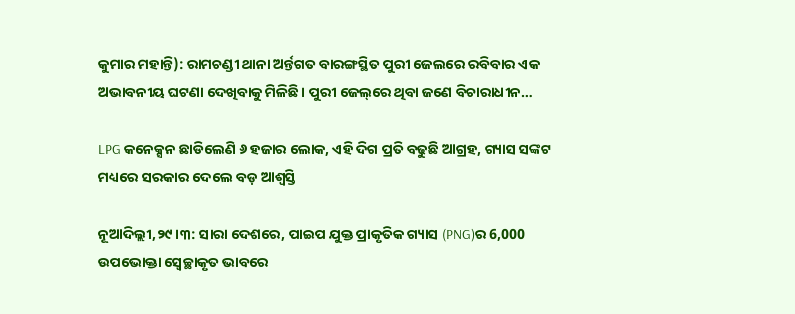କୁମାର ମହାନ୍ତି): ରାମଚଣ୍ଡୀ ଥାନା ଅର୍ନ୍ତଗତ ବାରଙ୍ଗସ୍ଥିତ ପୁରୀ ଜେଲରେ ରବିବାର ଏକ ଅଭାବନୀୟ ଘଟଣା ଦେଖିବାକୁ ମିଳିଛି। ପୁରୀ ଜେଲ୍‌ରେ ଥିବା ଜଣେ ବିଚାରାଧୀନ…

LPG କନେକ୍ସନ ଛାଡିଲେଣି ୬ ହଜାର ଲୋକ, ଏହି ଦିଗ ପ୍ରତି ବଢୁଛି ଆଗ୍ରହ, ଗ୍ୟାସ ସଙ୍କଟ ମଧ୍ୟରେ ସରକାର ଦେଲେ ବଡ଼ ଆଶ୍ୱସ୍ତି

ନୂଆଦିଲ୍ଲୀ,୨୯।୩: ସାରା ଦେଶରେ, ପାଇପ ଯୁକ୍ତ ପ୍ରାକୃତିକ ଗ୍ୟାସ (PNG)ର 6,000 ଉପଭୋକ୍ତା ସ୍ବେଚ୍ଛାକୃତ ଭାବରେ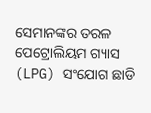ସେମାନଙ୍କର ତରଳ ପେଟ୍ରୋଲିୟମ ଗ୍ୟାସ (LPG) ସଂଯୋଗ ଛାଡି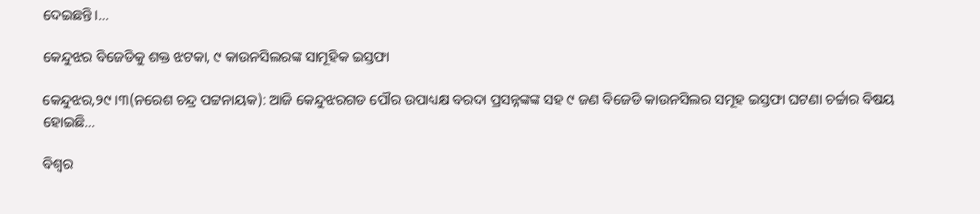ଦେଇଛନ୍ତି।…

କେନ୍ଦୁଝର ବିଜେଡିକୁ ଶକ୍ତ ଝଟକା, ୯ କାଉନସିଲରଙ୍କ ସାମୂହିକ ଇସ୍ତଫା

କେନ୍ଦୁଝର,୨୯।୩(ନରେଶ ଚନ୍ଦ୍ର ପଟ୍ଟନାୟକ): ଆଜି କେନ୍ଦୁଝରଗଡ ପୌର ଉପାଧ୍ୟକ୍ଷ ବରଦା ପ୍ରସନ୍ନଙ୍କଙ୍କ ସହ ୯ ଜଣ ବିଜେଡି କାଉନସିଲର ସମୂହ ଇସ୍ତଫା ଘଟଣା ଚର୍ଚ୍ଚାର ବିଷୟ ହୋଇଛି…

ବିଶ୍ୱର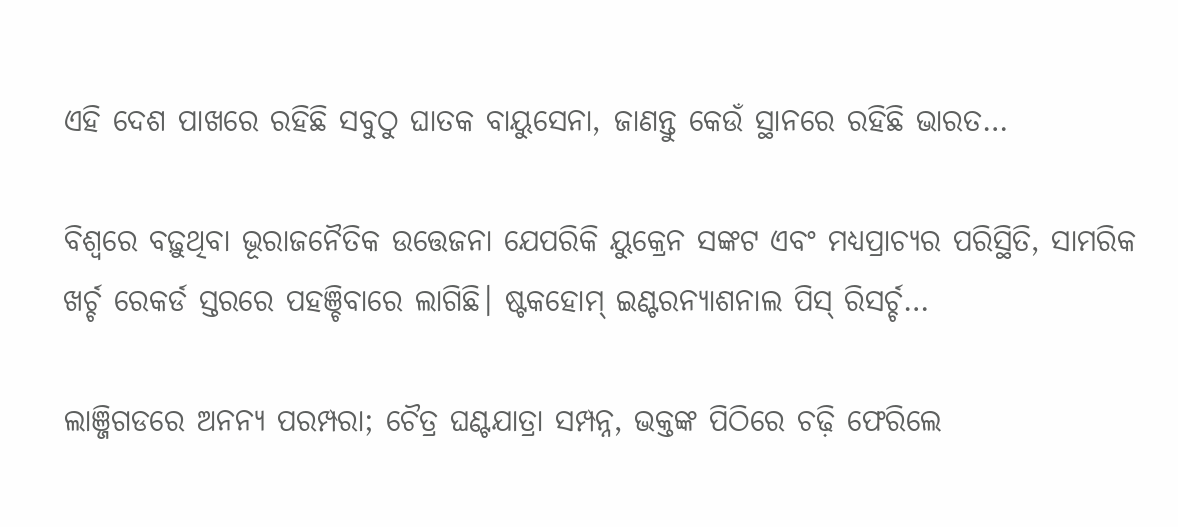ଏହି ଦେଶ ପାଖରେ ରହିଛି ସବୁଠୁ ଘାତକ ବାୟୁସେନା, ଜାଣନ୍ତୁ କେଉଁ ସ୍ଥାନରେ ରହିଛି ଭାରତ…

ବିଶ୍ୱରେ ବଢ଼ୁଥିବା ଭୂରାଜନୈତିକ ଉତ୍ତେଜନା ଯେପରିକି ୟୁକ୍ରେନ ସଙ୍କଟ ଏବଂ ମଧ୍ୟପ୍ରାଚ୍ୟର ପରିସ୍ଥିତି, ସାମରିକ ଖର୍ଚ୍ଚ ରେକର୍ଡ ସ୍ତରରେ ପହଞ୍ଚିବାରେ ଲାଗିଛି। ଷ୍ଟକହୋମ୍‌ ଇଣ୍ଟରନ୍ୟାଶନାଲ ପିସ୍‌ ରିସର୍ଚ୍ଚ…

ଲାଞ୍ଜିଗଡରେ ଅନନ୍ୟ ପରମ୍ପରା; ଚୈତ୍ର ଘଣ୍ଟଯାତ୍ରା ସମ୍ପନ୍ନ, ଭକ୍ତଙ୍କ ପିଠିରେ ଚଢ଼ି ଫେରିଲେ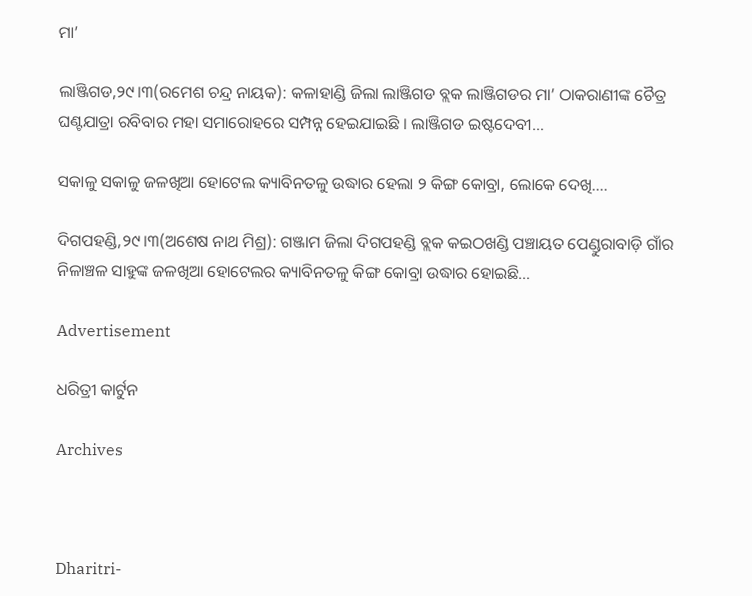ମା’

ଲାଞ୍ଜିଗଡ,୨୯।୩(ରମେଶ ଚନ୍ଦ୍ର ନାୟକ): କଳାହାଣ୍ଡି ଜିଲା ଲାଞ୍ଜିଗଡ ବ୍ଲକ ଲାଞ୍ଜିଗଡର ମା’ ଠାକରାଣୀଙ୍କ ଚୈତ୍ର ଘଣ୍ଟଯାତ୍ରା ରବିବାର ମହା ସମାରୋହରେ ସମ୍ପନ୍ନ ହେଇଯାଇଛି । ଲାଞ୍ଜିଗଡ ଇଷ୍ଟଦେବୀ…

ସକାଳୁ ସକାଳୁ ଜଳଖିଆ ହୋଟେଲ କ୍ୟାବିନତଳୁ ଉଦ୍ଧାର ହେଲା ୨ କିଙ୍ଗ କୋବ୍ରା, ଲୋକେ ଦେଖି….

ଦିଗପହଣ୍ଡି,୨୯।୩(ଅଶେଷ ନାଥ ମିଶ୍ର): ଗଞ୍ଜାମ ଜିଲା ଦିଗପହଣ୍ଡି ବ୍ଲକ କଇଠଖଣ୍ଡି ପଞ୍ଚାୟତ ପେଣ୍ଡୁରାବାଡ଼ି ଗାଁର ନିଳାଞ୍ଚଳ ସାହୁଙ୍କ ଜଳଖିଆ ହୋଟେଲର କ୍ୟାବିନତଳୁ କିଙ୍ଗ କୋବ୍ରା ଉଦ୍ଧାର ହୋଇଛି…

Advertisement

ଧରିତ୍ରୀ କାର୍ଟୁନ

Archives



Dharitri-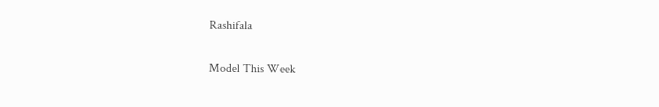Rashifala

Model This Week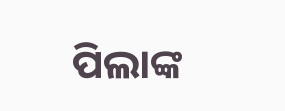ପିଲାଙ୍କ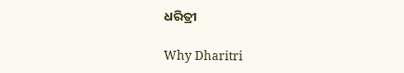ଧରିତ୍ରୀ

Why Dharitri